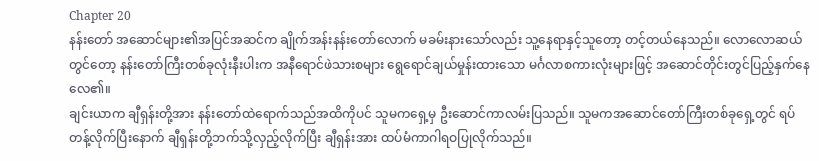Chapter 20
နန်းတော် အဆောင်များ၏အပြင်အဆင်က ချိုက်အန်းနန်းတော်လောက် မခမ်းနားသော်လည်း သူ့နေရာနှင့်သူတော့ တင့်တယ်နေသည်။ လောလောဆယ်တွင်တော့ နန်းတော်ကြီးတစ်ခုလုံးနီးပါးက အနီရောင်ဖဲသားစများ ရွေရောင်ချယ်မှုန်းထားသော မင်္ဂလာစကားလုံးများဖြင့် အဆောင်တိုင်းတွင်ပြည့်နှက်နေလေ၏။
ချင်းယာက ချီရှန်းတို့အား နန်းတော်ထဲရောက်သည်အထိကိုပင် သူမကရှေ့မှ ဦးဆောင်ကာလမ်းပြသည်။ သူမကအဆောင်တော်ကြီးတစ်ခုရှေ့တွင် ရပ်တန့်လိုက်ပြီးနောက် ချီရှန်းတို့ဘက်သို့လှည့်လိုက်ပြီး ချီရှန်းအား ထပ်မံကာဂါရဝပြုလိုက်သည်။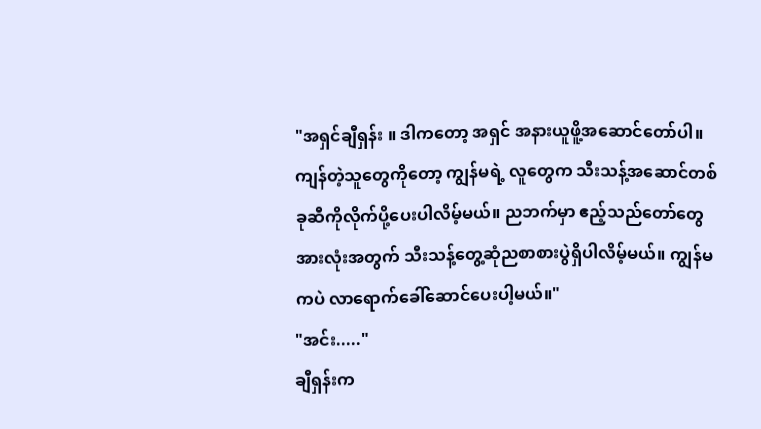"အရှင်ချီရှန်း ။ ဒါကတော့ အရှင် အနားယူဖိူ့အဆောင်တော်ပါ။ ကျန်တဲ့သူတွေကိုတော့ ကျွန်မရဲ့ လူတွေက သီးသန့်အဆောင်တစ်ခုဆီကိုလိုက်ပို့ပေးပါလိမ့်မယ်။ ညဘက်မှာ ဧည့်သည်တော်တွေ အားလုံးအတွက် သီးသန့်တွေ့ဆုံညစာစားပွဲရှိပါလိမ့်မယ်။ ကျွန်မကပဲ လာရောက်ခေါ်ဆောင်ပေးပါ့မယ်။"
"အင်း....."
ချီရှန်းက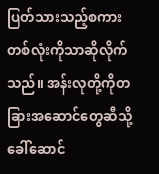ပြတ်သားသည့်စကားတစ်လုံးကိုသာဆိုလိုက်သည်။ အန်းလုတို့ကိုတခြားအဆောင်တွေဆီသို့ ခေါ်ဆောင်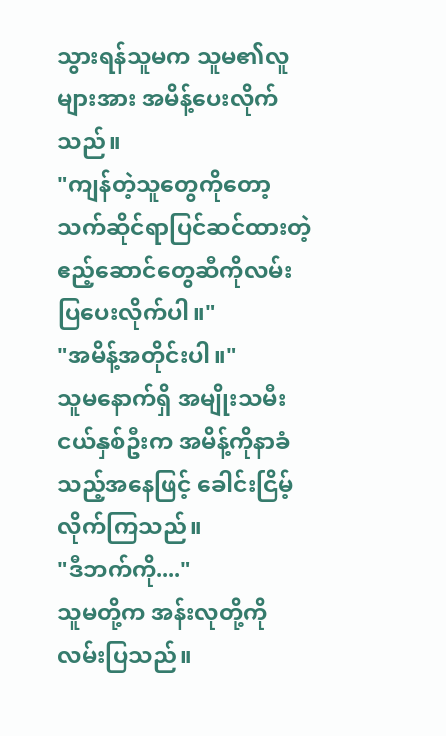သွားရန်သူမက သူမ၏လူများအား အမိန့်ပေးလိုက်သည်။
"ကျန်တဲ့သူတွေကိုတော့ သက်ဆိုင်ရာပြင်ဆင်ထားတဲ့ ဧည့်ဆောင်တွေဆီကိုလမ်းပြပေးလိုက်ပါ။"
"အမိန့်အတိုင်းပါ။"
သူမနောက်ရှိ အမျိုးသမီးငယ်နှစ်ဦးက အမိန့်ကိုနာခံသည့်အနေဖြင့် ခေါင်းငြိမ့်လိုက်ကြသည်။
"ဒီဘက်ကို...."
သူမတို့က အန်းလုတို့ကိုလမ်းပြသည်။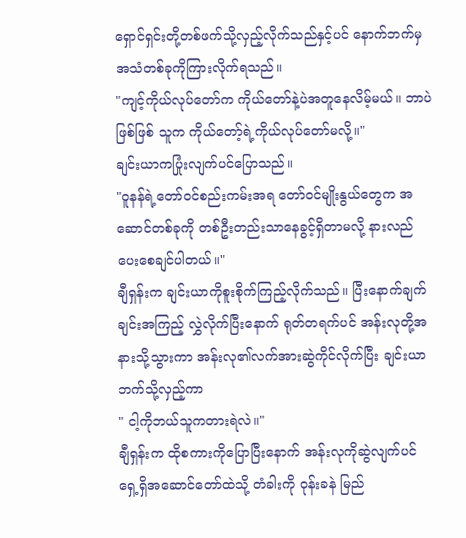ရှောင်ရှင်းတို့တစ်ဖက်သို့လှည့်လိုက်သည်နှင့်ပင် နောက်ဘက်မှအသံတစ်ခုကိုကြားလိုက်ရသည်။
"ကျင့်ကိုယ်လုပ်တော်က ကိုယ်တော်နဲ့ပဲအတူနေလိမ့်မယ်။ ဘာပဲဖြစ်ဖြစ် သူက ကိုယ်တော့်ရဲ့ကိုယ်လုပ်တော်မလို့။"
ချင်းယာကပြုံးလျက်ပင်ပြောသည်။
"ဝူနန်ရဲ့တော်ဝင်စည်းကမ်းအရ တော်ဝင်မျိုးနွယ်တွေက အဆောင်တစ်ခုကို တစ်ဦးတည်းသာနေခွင့်ရှိတာမလို့ နားလည်ပေးစေချင်ပါတယ်။"
ချီရှန်းက ချင်းယာကိုစူးစိုက်ကြည့်လိုက်သည်။ ပြီးနောက်ချက်ချင်းအကြည့် လွှဲလိုက်ပြီးနောက် ရုတ်တရက်ပင် အန်းလုတို့အနားသို့သွားကာ အန်းလု၏လက်အားဆွဲကိုင်လိုက်ပြီး ချင်းယာဘက်သို့လှည့်ကာ
" ငါ့ကိုဘယ်သူကတားရဲလဲ။"
ချီရှန်းက ထိုစကားကိုပြောပြီးနောက် အန်းလုကိုဆွဲလျက်ပင် ရှေ့ရှိအဆောင်တော်ထဲသို့ တံခါးကို ဝုန်းခနဲ မြည်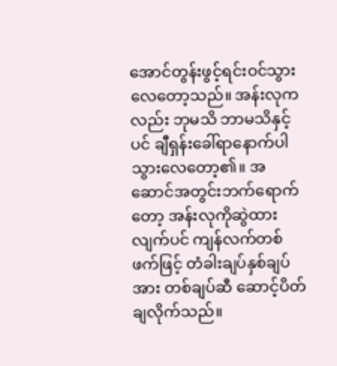အောင်တွန်းဖွင့်ရင်းဝင်သွားလေတော့သည်။ အန်းလုကလည်း ဘုမသိ ဘာမသိနှင့်ပင် ချီရှန်းခေါ်ရာနောက်ပါသွားလေတော့၏။ အဆောင်အတွင်းဘက်ရောက်တော့ အန်းလုကိုဆွဲထားလျက်ပင် ကျန်လက်တစ်ဖက်ဖြင့် တံခါးချပ်နှစ်ချပ်အား တစ်ချပ်ဆီ ဆောင့်ပိတ်ချလိုက်သည်။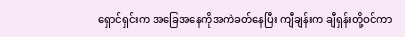ရှောင်ရှင်းက အခြေအနေကိုအကဲခတ်နေပြီး ကျီချန်းက ချီရှန်းတို့ဝင်ကာ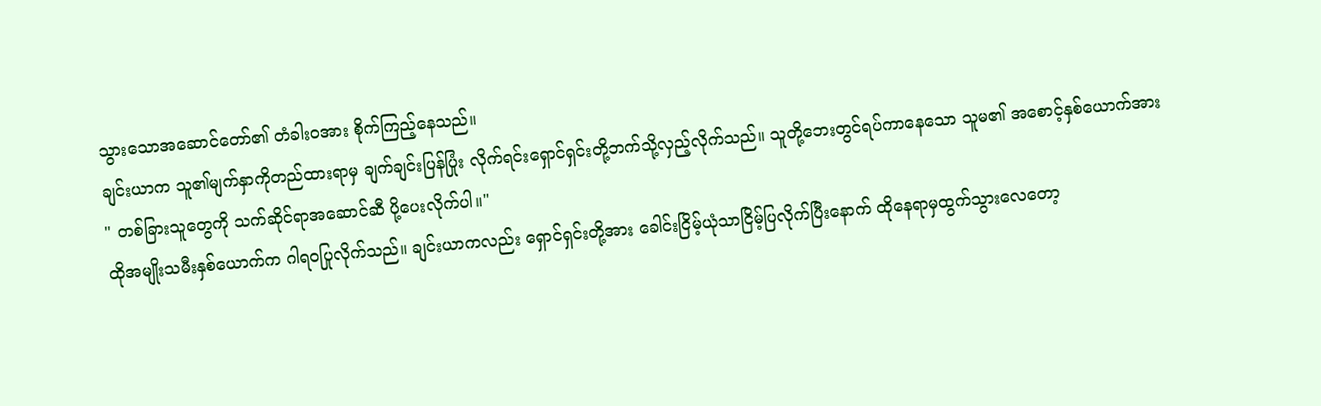သွားသောအဆောင်တော်၏ တံခါးဝအား စိုက်ကြည့်နေသည်။
ချင်းယာက သူ၏မျက်နှာကိုတည်ထားရာမှ ချက်ချင်းပြန်ပြုံး လိုက်ရင်းရှောင်ရှင်းတို့ဘက်သို့လှည့်လိုက်သည်။ သူတို့ဘေးတွင်ရပ်ကာနေသော သူမ၏ အစောင့်နှစ်ယောက်အား
" တစ်ခြားသူတွေကို သက်ဆိုင်ရာအဆောင်ဆီ ပို့ပေးလိုက်ပါ။"
ထိုအမျိုးသမီးနှစ်ယောက်က ဂါရဝပြုလိုက်သည်။ ချင်းယာကလည်း ရှောင်ရှင်းတို့အား ခေါင်းငြိမ့်ယုံသာငြိမ့်ပြလိုက်ပြီးနောက် ထိုနေရာမှထွက်သွားလေတော့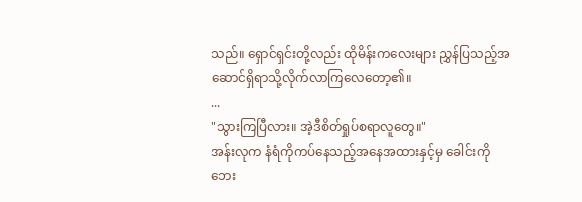သည်။ ရှောင်ရှင်းတို့လည်း ထိုမိန်းကလေးများ ညွှန်ပြသည့်အဆောင်ရှိရာသို့လိုက်လာကြလေတော့၏။
...
"သွားကြပြီလား။ အဲ့ဒီစိတ်ရှုပ်စရာလူတွေ။"
အန်းလုက နံရံကိုကပ်နေသည့်အနေအထားနှင့်မှ ခေါင်းကိုဘေး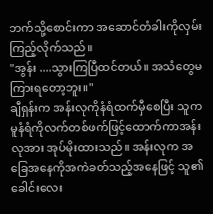ဘက်သို့စောင်းကာ အဆောင်တံခါးကိုလှမ်းကြည့်လိုက်သည်။
"အွန်း ....သွားကြပြီထင်တယ်။ အသံတွေမကြားရတော့ဘူး။"
ချီရှန်းက အန်းလုကိုနံရံထက်မှီစေပြီး သူကမူနံရံကိုလက်တစ်ဖက်ဖြင့်ထောက်ကာအန်းလုအား အုပ်မိုးထားသည်။ အန်းလုက အခြေအနေကိုအကဲခတ်သည့်အနေဖြင့် သူ၏ခေါင်းလေး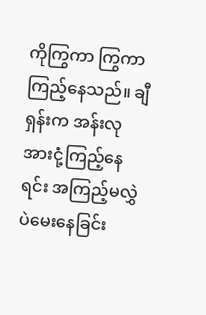ကိုကြွကာ ကြွကာကြည့်နေသည်။ ချီရှန်းက အန်းလုအားငုံ့ကြည့်နေရင်း အကြည့်မလွှဲပဲမေးနေခြင်း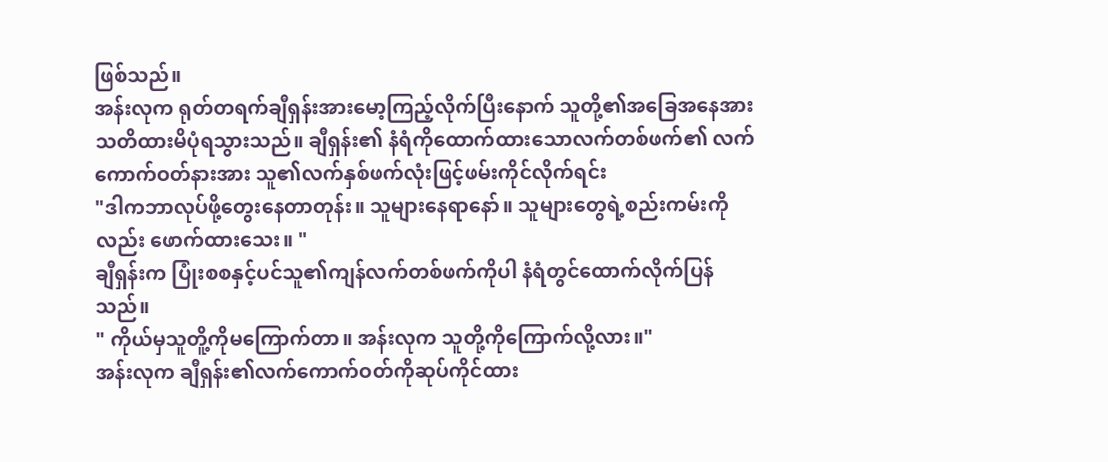ဖြစ်သည်။
အန်းလုက ရုတ်တရက်ချီရှန်းအားမော့ကြည့်လိုက်ပြီးနောက် သူတို့၏အခြေအနေအားသတိထားမိပုံရသွားသည်။ ချီရှန်း၏ နံရံကိုထောက်ထားသောလက်တစ်ဖက်၏ လက်ကောက်ဝတ်နားအား သူ၏လက်နှစ်ဖက်လုံးဖြင့်ဖမ်းကိုင်လိုက်ရင်း
"ဒါကဘာလုပ်ဖို့တွေးနေတာတုန်း။ သူများနေရာနော်။ သူများတွေရဲ့စည်းကမ်းကိုလည်း ဖောက်ထားသေး။ "
ချီရှန်းက ပြုံးစစနှင့်ပင်သူ၏ကျန်လက်တစ်ဖက်ကိုပါ နံရံတွင်ထောက်လိုက်ပြန်သည်။
" ကိုယ်မှသူတိူ့ကိုမကြောက်တာ။ အန်းလုက သူတို့ကိုကြောက်လို့လား။"
အန်းလုက ချီရှန်း၏လက်ကောက်ဝတ်ကိုဆုပ်ကိုင်ထား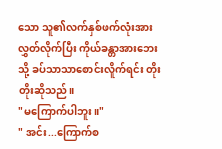သော သူ၏လက်နှစ်ဖက်လုံးအားလွှတ်လိုက်ပြီး ကိုယ်ခန္တာအားဘေးသို့ ခပ်သာသာစောင်းလိူက်ရင်း တိုးတိုးဆိုသည်။
"မကြောက်ပါဘူး။"
" အင်း...ကြောက်စ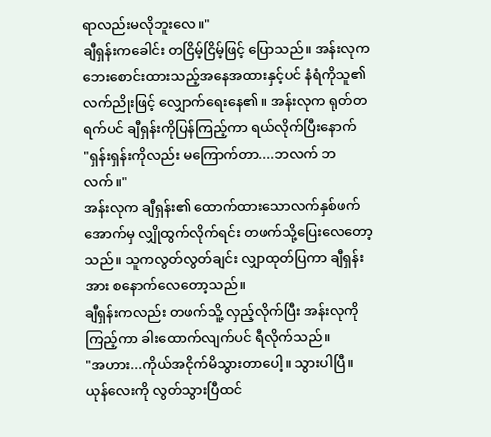ရာလည်းမလိုဘူးလေ။"
ချီရှန်းကခေါင်း တငြိမ့်ငြိမ့်ဖြင့် ပြောသည်။ အန်းလုက ဘေးစောင်းထားသည့်အနေအထားနှင့်ပင် နံရံကိုသူ၏လက်ညိုးဖြင့် လျှောက်ရေးနေ၏။ အန်းလုက ရုတ်တရက်ပင် ချီရှန်းကိုပြန်ကြည့်ကာ ရယ်လိုက်ပြီးနောက်
"ရှန်းရှန်းကိုလည်း မကြောက်တာ....ဘလက် ဘလက်။"
အန်းလုက ချီရှန်း၏ ထောက်ထားသောလက်နှစ်ဖက်အောက်မှ လျှိုထွက်လိုက်ရင်း တဖက်သို့ပြေးလေတော့သည်။ သူကလွတ်လွတ်ချင်း လျှာထုတ်ပြကာ ချီရှန်းအား စနောက်လေတော့သည်။
ချီရှန်းကလည်း တဖက်သိူ့ လှည့်လိုက်ပြီး အန်းလုကိုကြည့်ကာ ခါးထောက်လျက်ပင် ရီလိုက်သည်။
"အဟား...ကိုယ်အငိုက်မိသွားတာပေါ့။ သွားပါပြီ။ ယုန်လေးကို လွတ်သွားပြီထင်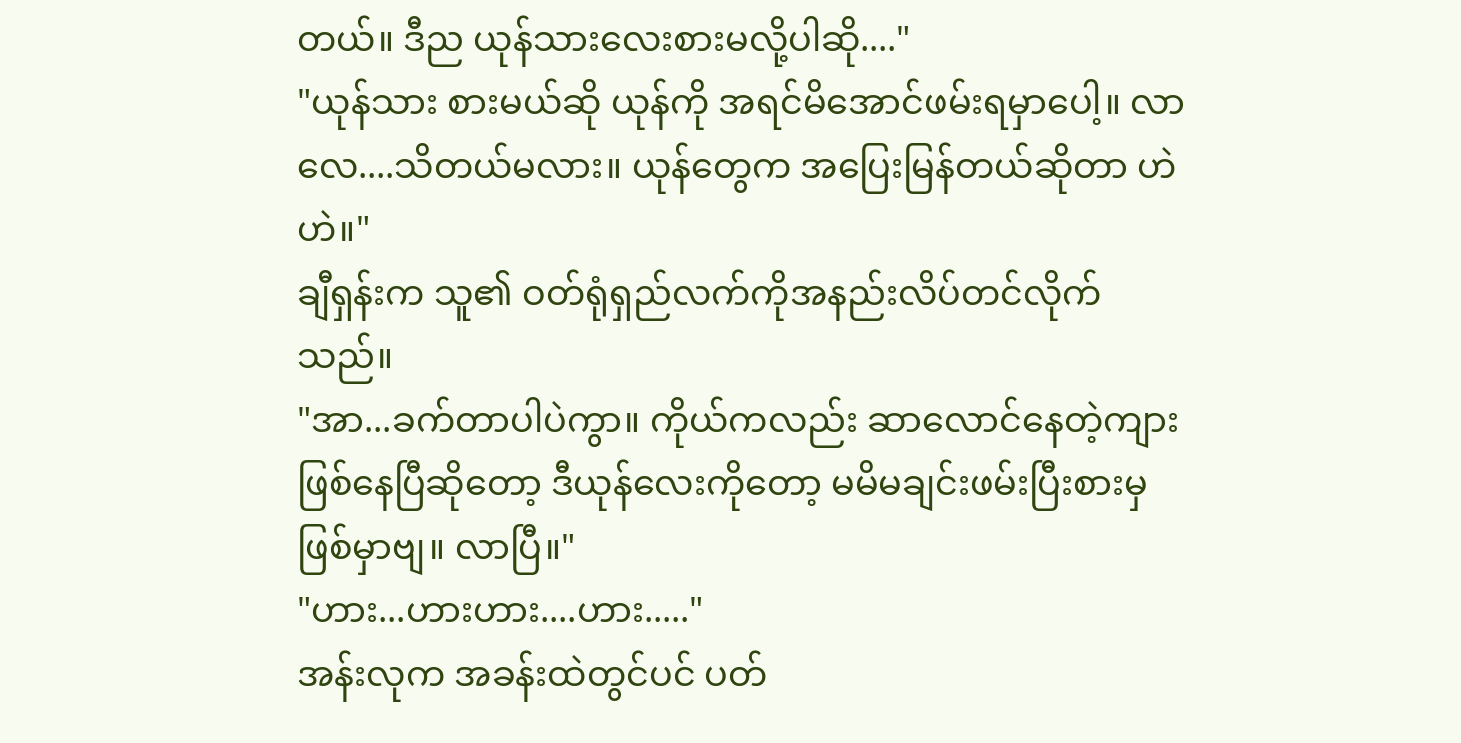တယ်။ ဒီည ယုန်သားလေးစားမလို့ပါဆို...."
"ယုန်သား စားမယ်ဆို ယုန်ကို အရင်မိအောင်ဖမ်းရမှာပေါ့။ လာလေ....သိတယ်မလား။ ယုန်တွေက အပြေးမြန်တယ်ဆိုတာ ဟဲဟဲ။"
ချီရှန်းက သူ၏ ဝတ်ရုံရှည်လက်ကိုအနည်းလိပ်တင်လိုက်သည်။
"အာ...ခက်တာပါပဲကွာ။ ကိုယ်ကလည်း ဆာလောင်နေတဲ့ကျားဖြစ်နေပြီဆိုတော့ ဒီယုန်လေးကိုတော့ မမိမချင်းဖမ်းပြီးစားမှဖြစ်မှာဗျ။ လာပြီ။"
"ဟား...ဟားဟား....ဟား....."
အန်းလုက အခန်းထဲတွင်ပင် ပတ်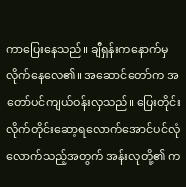ကာပြေးနေသည်။ ချီရှန်းကနောက်မှလိုက်နေလေ၏။ အဆောင်တော်က အတော်ပင်ကျယ်ဝန်းလှသည်။ ပြေးတိုင်းလိုက်တိုင်းဆော့ရလောက်အောင်ပင်လုံလောက်သည့်အတွက် အန်းလုတို့၏ က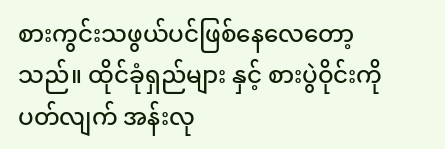စားကွင်းသဖွယ်ပင်ဖြစ်နေလေတော့သည်။ ထိုင်ခုံရှည်များ နှင့် စားပွဲဝိုင်းကို ပတ်လျက် အန်းလု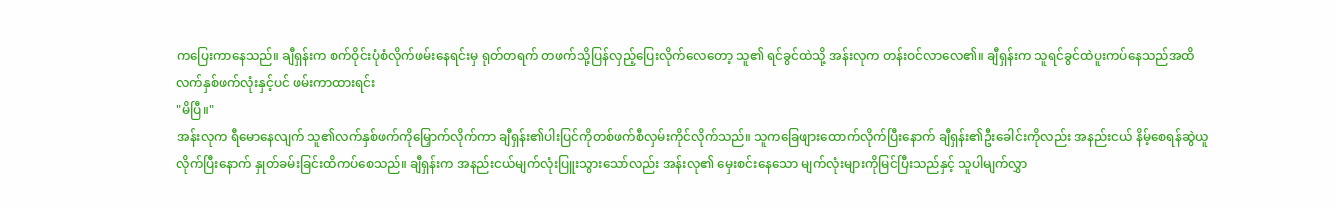ကပြေးကာနေသည်။ ချီရှန်းက စက်ဝိုင်းပုံစံလိုက်ဖမ်းနေရင်းမှ ရုတ်တရက် တဖက်သို့ပြန်လှည့်ပြေးလိုက်လေတော့ သူ၏ ရင်ခွင်ထဲသို့ အန်းလုက တန်းဝင်လာလေ၏။ ချီရှန်းက သူရင်ခွင်ထဲပူးကပ်နေသည်အထိ လက်နှစ်ဖက်လုံးနှင့်ပင် ဖမ်းကာထားရင်း
"မိပြီ။"
အန်းလုက ရီမောနေလျက် သူ၏လက်နှစ်ဖက်ကိုမြှောက်လိုက်ကာ ချီရှန်း၏ပါးပြင်ကိုတစ်ဖက်စီလှမ်းကိုင်လိုက်သည်။ သူကခြေဖျားထောက်လိုက်ပြီးနောက် ချီရှန်း၏ဦးခေါင်းကိုလည်း အနည်းငယ် နိမ့်စေရန်ဆွဲယူလိုက်ပြီးနောက် နှုတ်ခမ်းခြင်းထိကပ်စေသည်။ ချီရှန်းက အနည်းငယ်မျက်လုံးပြူးသွားသော်လည်း အန်းလု၏ မှေးစင်းနေသော မျက်လုံးများကိုမြင်ပြီးသည်နှင့် သူပါမျက်လွှာ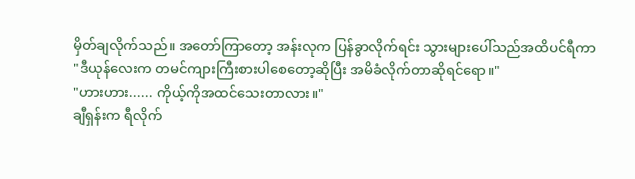မှိတ်ချလိုက်သည်။ အတော်ကြာတော့ အန်းလုက ပြန်ခွာလိုက်ရင်း သွားများပေါ်သည်အထိပင်ရီကာ
"ဒီယုန်လေးက တမင်ကျားကြီးစားပါစေတော့ဆိုပြီး အမိခံလိုက်တာဆိုရင်ရော။"
"ဟားဟား...... ကိုယ့်ကိုအထင်သေးတာလား။"
ချီရှန်းက ရီလိုက်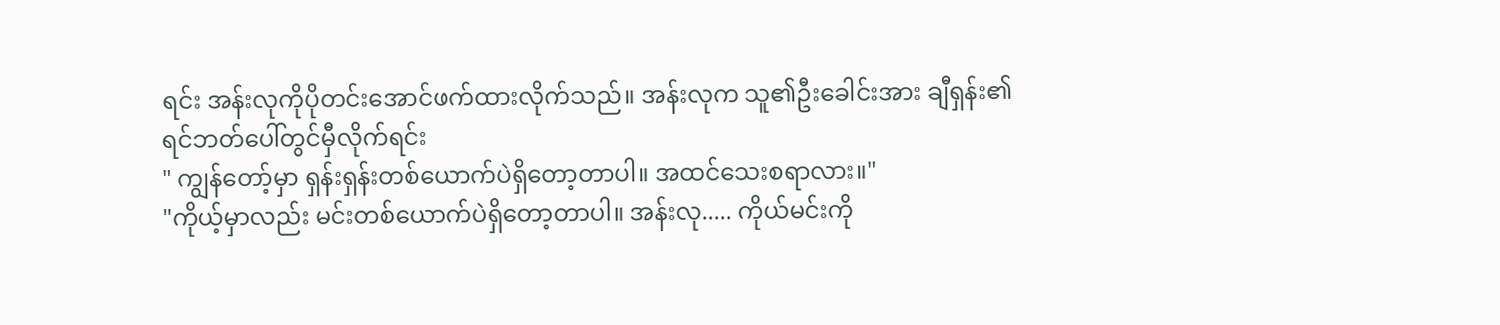ရင်း အန်းလုကိုပိုတင်းအောင်ဖက်ထားလိုက်သည်။ အန်းလုက သူ၏ဦးခေါင်းအား ချီရှန်း၏ရင်ဘတ်ပေါ်တွင်မှီလိုက်ရင်း
" ကျွန်တော့်မှာ ရှန်းရှန်းတစ်ယောက်ပဲရှိတော့တာပါ။ အထင်သေးစရာလား။"
"ကိုယ့်မှာလည်း မင်းတစ်ယောက်ပဲရှိတော့တာပါ။ အန်းလု..... ကိုယ်မင်းကို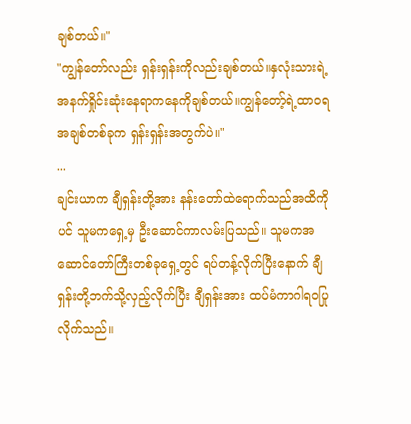ချစ်တယ်။"
"ကျွန်တော်လည်း ရှန်းရှန်းကိုလည်းချစ်တယ်။နှလုံးသားရဲ့ အနက်ရှိုင်းဆုံးနေရာကနေကိုချစ်တယ်။ကျွန်တော့်ရဲ့ထာဝရအချစ်တစ်ခုက ရှန်းရှန်းအတွက်ပဲ။"
...
ချင်းယာက ချီရှန်းတို့အား နန်းတော်ထဲရောက်သည်အထိကိုပင် သူမကရှေ့မှ ဦးဆောင်ကာလမ်းပြသည်။ သူမကအဆောင်တော်ကြီးတစ်ခုရှေ့တွင် ရပ်တန့်လိုက်ပြီးနောက် ချီရှန်းတို့ဘက်သို့လှည့်လိုက်ပြီး ချီရှန်းအား ထပ်မံကာဂါရဝပြုလိုက်သည်။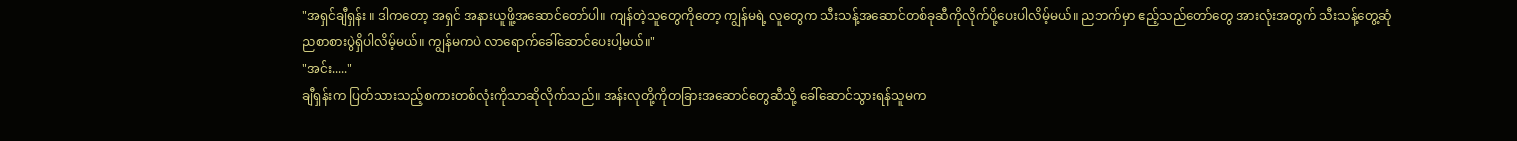"အရှင်ချီရှန်း ။ ဒါကတော့ အရှင် အနားယူဖိူ့အဆောင်တော်ပါ။ ကျန်တဲ့သူတွေကိုတော့ ကျွန်မရဲ့ လူတွေက သီးသန့်အဆောင်တစ်ခုဆီကိုလိုက်ပို့ပေးပါလိမ့်မယ်။ ညဘက်မှာ ဧည့်သည်တော်တွေ အားလုံးအတွက် သီးသန့်တွေ့ဆုံညစာစားပွဲရှိပါလိမ့်မယ်။ ကျွန်မကပဲ လာရောက်ခေါ်ဆောင်ပေးပါ့မယ်။"
"အင်း....."
ချီရှန်းက ပြတ်သားသည့်စကားတစ်လုံးကိုသာဆိုလိုက်သည်။ အန်းလုတို့ကိုတခြားအဆောင်တွေဆီသို့ ခေါ်ဆောင်သွားရန်သူမက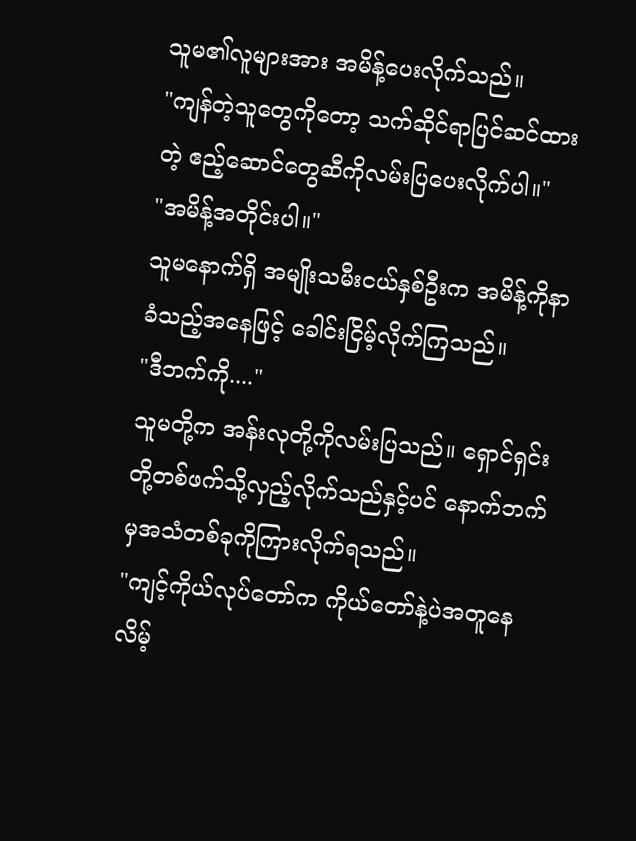သူမ၏လူများအား အမိန့်ပေးလိုက်သည်။
"ကျန်တဲ့သူတွေကိုတော့ သက်ဆိုင်ရာပြင်ဆင်ထားတဲ့ ဧည့်ဆောင်တွေဆီကိုလမ်းပြပေးလိုက်ပါ။"
"အမိန့်အတိုင်းပါ။"
သူမနောက်ရှိ အမျိုးသမီးငယ်နှစ်ဦးက အမိန့်ကိုနာခံသည့်အနေဖြင့် ခေါင်းငြိမ့်လိုက်ကြသည်။
"ဒီဘက်ကို...."
သူမတို့က အန်းလုတို့ကိုလမ်းပြသည်။ ရှောင်ရှင်းတို့တစ်ဖက်သို့လှည့်လိုက်သည်နှင့်ပင် နောက်ဘက်မှအသံတစ်ခုကိုကြားလိုက်ရသည်။
"ကျင့်ကိုယ်လုပ်တော်က ကိုယ်တော်နဲ့ပဲအတူနေလိမ့်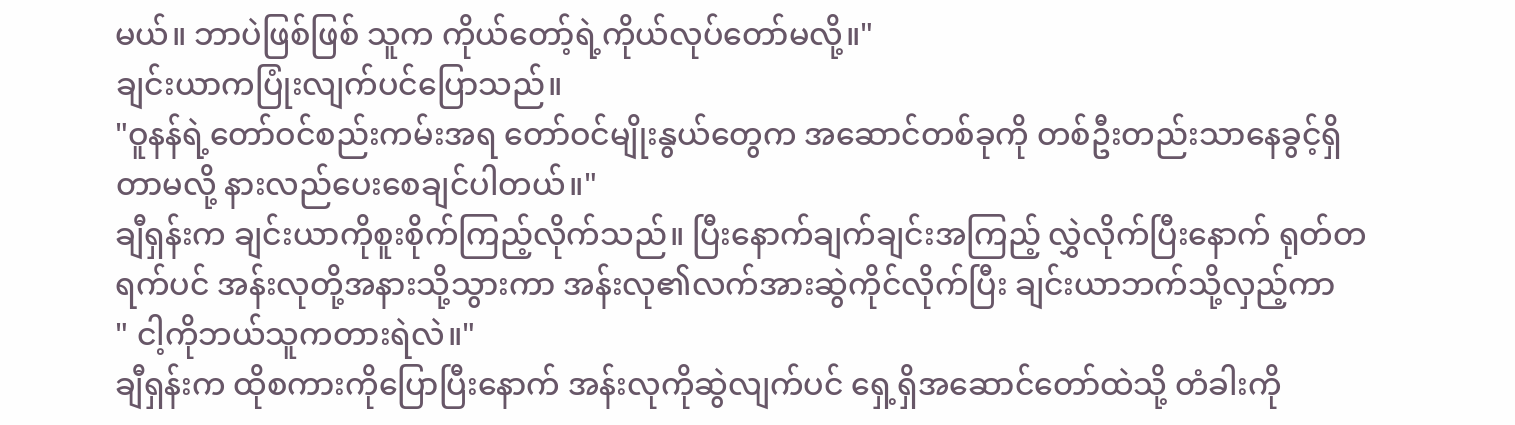မယ်။ ဘာပဲဖြစ်ဖြစ် သူက ကိုယ်တော့်ရဲ့ကိုယ်လုပ်တော်မလို့။"
ချင်းယာကပြုံးလျက်ပင်ပြောသည်။
"ဝူနန်ရဲ့တော်ဝင်စည်းကမ်းအရ တော်ဝင်မျိုးနွယ်တွေက အဆောင်တစ်ခုကို တစ်ဦးတည်းသာနေခွင့်ရှိတာမလို့ နားလည်ပေးစေချင်ပါတယ်။"
ချီရှန်းက ချင်းယာကိုစူးစိုက်ကြည့်လိုက်သည်။ ပြီးနောက်ချက်ချင်းအကြည့် လွှဲလိုက်ပြီးနောက် ရုတ်တရက်ပင် အန်းလုတို့အနားသို့သွားကာ အန်းလု၏လက်အားဆွဲကိုင်လိုက်ပြီး ချင်းယာဘက်သို့လှည့်ကာ
" ငါ့ကိုဘယ်သူကတားရဲလဲ။"
ချီရှန်းက ထိုစကားကိုပြောပြီးနောက် အန်းလုကိုဆွဲလျက်ပင် ရှေ့ရှိအဆောင်တော်ထဲသို့ တံခါးကို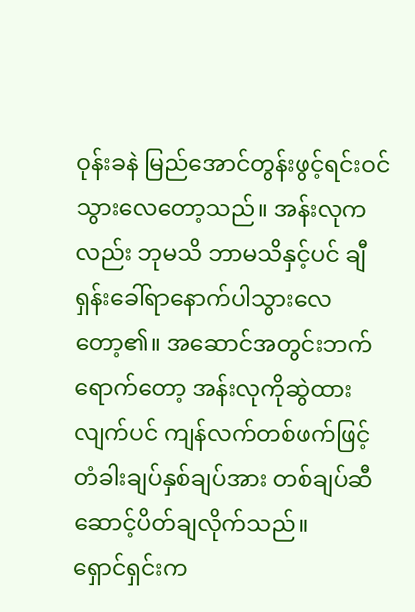ဝုန်းခနဲ မြည်အောင်တွန်းဖွင့်ရင်းဝင်သွားလေတော့သည်။ အန်းလုကလည်း ဘုမသိ ဘာမသိနှင့်ပင် ချီရှန်းခေါ်ရာနောက်ပါသွားလေတော့၏။ အဆောင်အတွင်းဘက်ရောက်တော့ အန်းလုကိုဆွဲထားလျက်ပင် ကျန်လက်တစ်ဖက်ဖြင့် တံခါးချပ်နှစ်ချပ်အား တစ်ချပ်ဆီ ဆောင့်ပိတ်ချလိုက်သည်။
ရှောင်ရှင်းက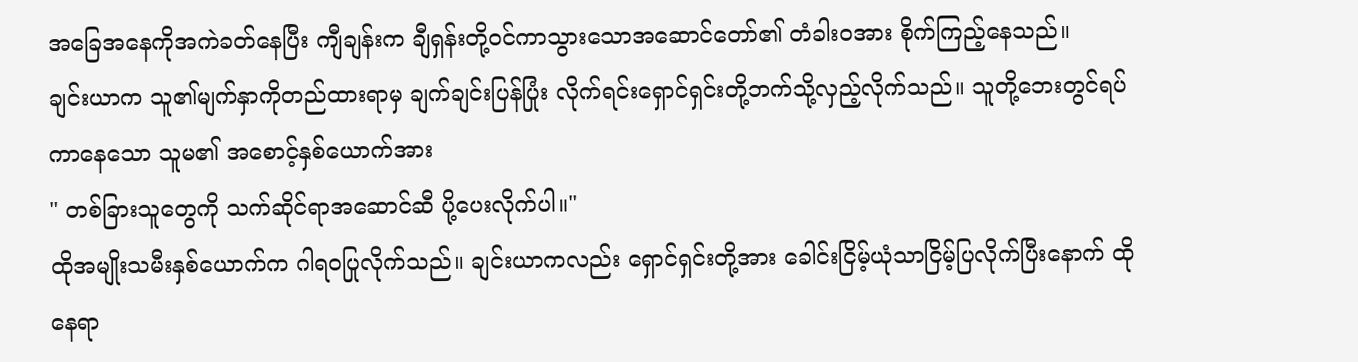အခြေအနေကိုအကဲခတ်နေပြီး ကျီချန်းက ချီရှန်းတို့ဝင်ကာသွားသောအဆောင်တော်၏ တံခါးဝအား စိုက်ကြည့်နေသည်။
ချင်းယာက သူ၏မျက်နှာကိုတည်ထားရာမှ ချက်ချင်းပြန်ပြုံး လိုက်ရင်းရှောင်ရှင်းတို့ဘက်သို့လှည့်လိုက်သည်။ သူတို့ဘေးတွင်ရပ်ကာနေသော သူမ၏ အစောင့်နှစ်ယောက်အား
" တစ်ခြားသူတွေကို သက်ဆိုင်ရာအဆောင်ဆီ ပို့ပေးလိုက်ပါ။"
ထိုအမျိုးသမီးနှစ်ယောက်က ဂါရဝပြုလိုက်သည်။ ချင်းယာကလည်း ရှောင်ရှင်းတို့အား ခေါင်းငြိမ့်ယုံသာငြိမ့်ပြလိုက်ပြီးနောက် ထိုနေရာ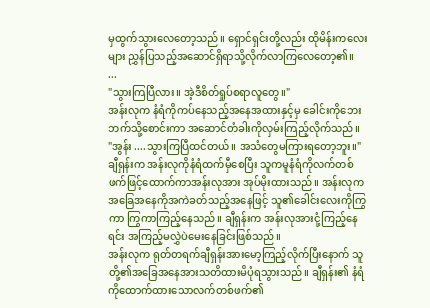မှထွက်သွားလေတော့သည်။ ရှောင်ရှင်းတို့လည်း ထိုမိန်းကလေးများ ညွှန်ပြသည့်အဆောင်ရှိရာသို့လိုက်လာကြလေတော့၏။
...
"သွားကြပြီလား။ အဲ့ဒီစိတ်ရှုပ်စရာလူတွေ။"
အန်းလုက နံရံကိုကပ်နေသည့်အနေအထားနှင့်မှ ခေါင်းကိုဘေးဘက်သို့စောင်းကာ အဆောင်တံခါးကိုလှမ်းကြည့်လိုက်သည်။
"အွန်း ....သွားကြပြီထင်တယ်။ အသံတွေမကြားရတော့ဘူး။"
ချီရှန်းက အန်းလုကိုနံရံထက်မှီစေပြီး သူကမူနံရံကိုလက်တစ်ဖက်ဖြင့်ထောက်ကာအန်းလုအား အုပ်မိုးထားသည်။ အန်းလုက အခြေအနေကိုအကဲခတ်သည့်အနေဖြင့် သူ၏ခေါင်းလေးကိုကြွကာ ကြွကာကြည့်နေသည်။ ချီရှန်းက အန်းလုအားငုံ့ကြည့်နေရင်း အကြည့်မလွှဲပဲမေးနေခြင်းဖြစ်သည်။
အန်းလုက ရုတ်တရက်ချီရှန်းအားမော့ကြည့်လိုက်ပြီးနောက် သူတို့၏အခြေအနေအားသတိထားမိပုံရသွားသည်။ ချီရှန်း၏ နံရံကိုထောက်ထားသောလက်တစ်ဖက်၏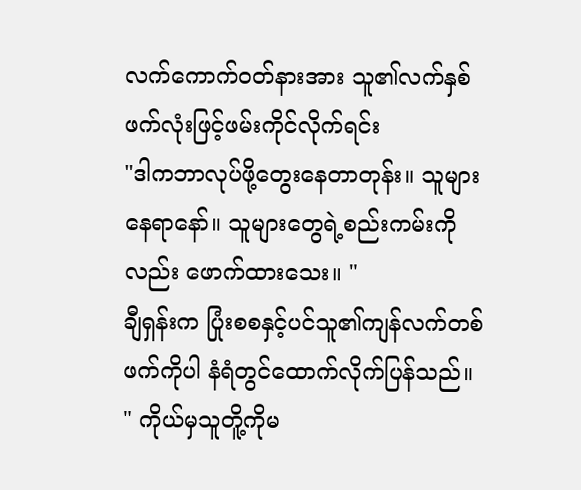လက်ကောက်ဝတ်နားအား သူ၏လက်နှစ်ဖက်လုံးဖြင့်ဖမ်းကိုင်လိုက်ရင်း
"ဒါကဘာလုပ်ဖို့တွေးနေတာတုန်း။ သူများနေရာနော်။ သူများတွေရဲ့စည်းကမ်းကိုလည်း ဖောက်ထားသေး။ "
ချီရှန်းက ပြုံးစစနှင့်ပင်သူ၏ကျန်လက်တစ်ဖက်ကိုပါ နံရံတွင်ထောက်လိုက်ပြန်သည်။
" ကိုယ်မှသူတိူ့ကိုမ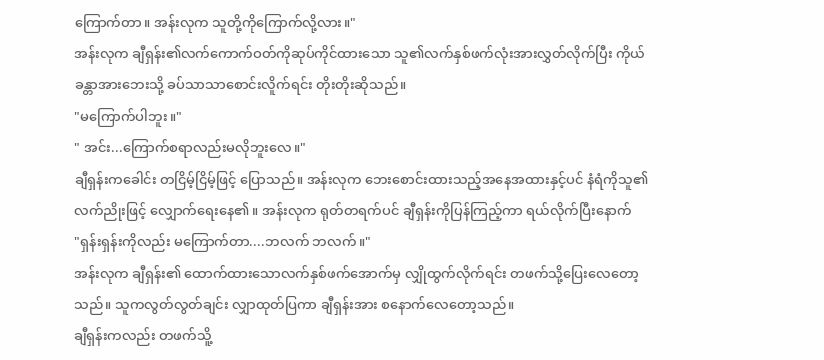ကြောက်တာ။ အန်းလုက သူတို့ကိုကြောက်လို့လား။"
အန်းလုက ချီရှန်း၏လက်ကောက်ဝတ်ကိုဆုပ်ကိုင်ထားသော သူ၏လက်နှစ်ဖက်လုံးအားလွှတ်လိုက်ပြီး ကိုယ်ခန္တာအားဘေးသို့ ခပ်သာသာစောင်းလိူက်ရင်း တိုးတိုးဆိုသည်။
"မကြောက်ပါဘူး။"
" အင်း...ကြောက်စရာလည်းမလိုဘူးလေ။"
ချီရှန်းကခေါင်း တငြိမ့်ငြိမ့်ဖြင့် ပြောသည်။ အန်းလုက ဘေးစောင်းထားသည့်အနေအထားနှင့်ပင် နံရံကိုသူ၏လက်ညိုးဖြင့် လျှောက်ရေးနေ၏။ အန်းလုက ရုတ်တရက်ပင် ချီရှန်းကိုပြန်ကြည့်ကာ ရယ်လိုက်ပြီးနောက်
"ရှန်းရှန်းကိုလည်း မကြောက်တာ....ဘလက် ဘလက်။"
အန်းလုက ချီရှန်း၏ ထောက်ထားသောလက်နှစ်ဖက်အောက်မှ လျှိုထွက်လိုက်ရင်း တဖက်သို့ပြေးလေတော့သည်။ သူကလွတ်လွတ်ချင်း လျှာထုတ်ပြကာ ချီရှန်းအား စနောက်လေတော့သည်။
ချီရှန်းကလည်း တဖက်သိူ့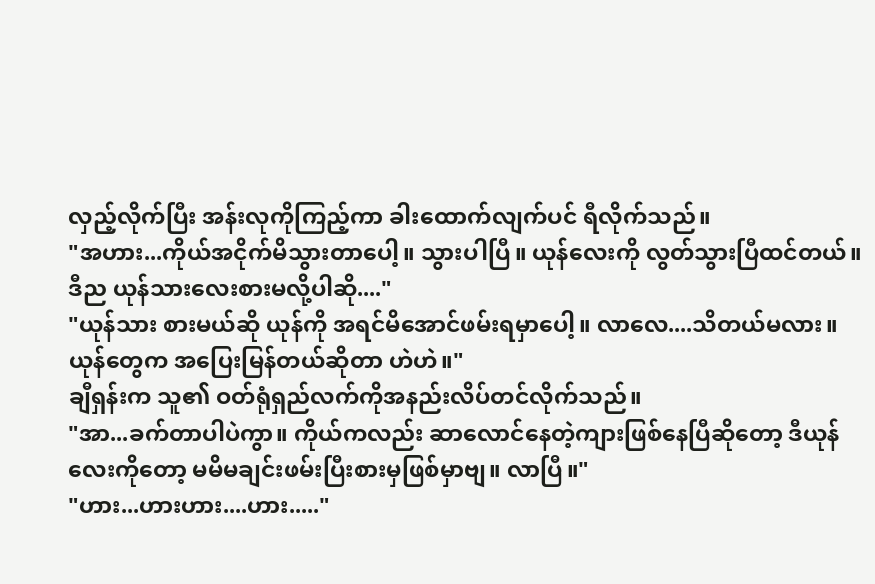လှည့်လိုက်ပြီး အန်းလုကိုကြည့်ကာ ခါးထောက်လျက်ပင် ရီလိုက်သည်။
"အဟား...ကိုယ်အငိုက်မိသွားတာပေါ့။ သွားပါပြီ။ ယုန်လေးကို လွတ်သွားပြီထင်တယ်။ ဒီည ယုန်သားလေးစားမလို့ပါဆို...."
"ယုန်သား စားမယ်ဆို ယုန်ကို အရင်မိအောင်ဖမ်းရမှာပေါ့။ လာလေ....သိတယ်မလား။ ယုန်တွေက အပြေးမြန်တယ်ဆိုတာ ဟဲဟဲ။"
ချီရှန်းက သူ၏ ဝတ်ရုံရှည်လက်ကိုအနည်းလိပ်တင်လိုက်သည်။
"အာ...ခက်တာပါပဲကွာ။ ကိုယ်ကလည်း ဆာလောင်နေတဲ့ကျားဖြစ်နေပြီဆိုတော့ ဒီယုန်လေးကိုတော့ မမိမချင်းဖမ်းပြီးစားမှဖြစ်မှာဗျ။ လာပြီ။"
"ဟား...ဟားဟား....ဟား....."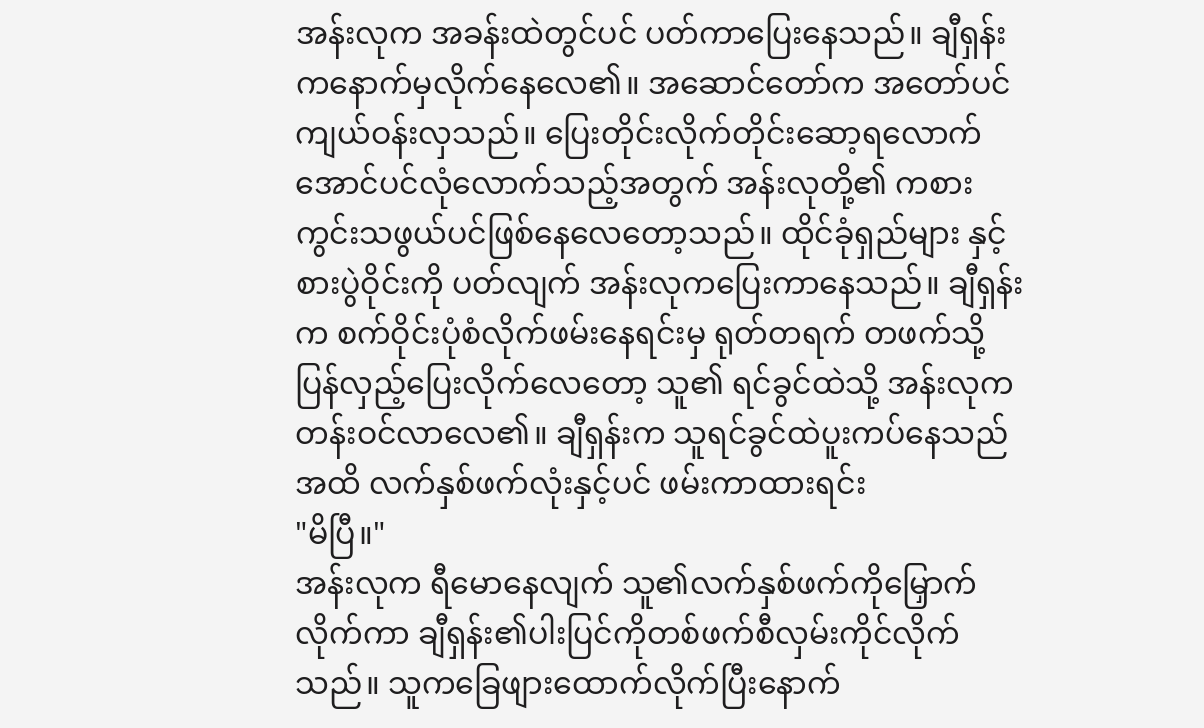အန်းလုက အခန်းထဲတွင်ပင် ပတ်ကာပြေးနေသည်။ ချီရှန်းကနောက်မှလိုက်နေလေ၏။ အဆောင်တော်က အတော်ပင်ကျယ်ဝန်းလှသည်။ ပြေးတိုင်းလိုက်တိုင်းဆော့ရလောက်အောင်ပင်လုံလောက်သည့်အတွက် အန်းလုတို့၏ ကစားကွင်းသဖွယ်ပင်ဖြစ်နေလေတော့သည်။ ထိုင်ခုံရှည်များ နှင့် စားပွဲဝိုင်းကို ပတ်လျက် အန်းလုကပြေးကာနေသည်။ ချီရှန်းက စက်ဝိုင်းပုံစံလိုက်ဖမ်းနေရင်းမှ ရုတ်တရက် တဖက်သို့ပြန်လှည့်ပြေးလိုက်လေတော့ သူ၏ ရင်ခွင်ထဲသို့ အန်းလုက တန်းဝင်လာလေ၏။ ချီရှန်းက သူရင်ခွင်ထဲပူးကပ်နေသည်အထိ လက်နှစ်ဖက်လုံးနှင့်ပင် ဖမ်းကာထားရင်း
"မိပြီ။"
အန်းလုက ရီမောနေလျက် သူ၏လက်နှစ်ဖက်ကိုမြှောက်လိုက်ကာ ချီရှန်း၏ပါးပြင်ကိုတစ်ဖက်စီလှမ်းကိုင်လိုက်သည်။ သူကခြေဖျားထောက်လိုက်ပြီးနောက်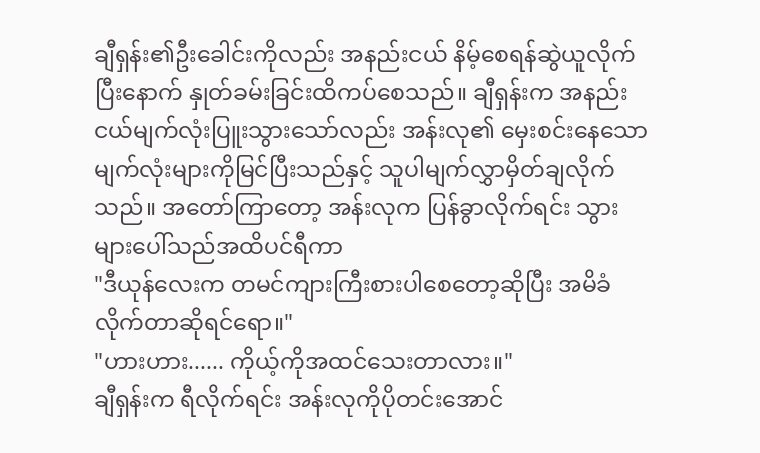ချီရှန်း၏ဦးခေါင်းကိုလည်း အနည်းငယ် နိမ့်စေရန်ဆွဲယူလိုက်ပြီးနောက် နှုတ်ခမ်းခြင်းထိကပ်စေသည်။ ချီရှန်းက အနည်းငယ်မျက်လုံးပြူးသွားသော်လည်း အန်းလု၏ မှေးစင်းနေသော မျက်လုံးများကိုမြင်ပြီးသည်နှင့် သူပါမျက်လွှာမှိတ်ချလိုက်သည်။ အတော်ကြာတော့ အန်းလုက ပြန်ခွာလိုက်ရင်း သွားများပေါ်သည်အထိပင်ရီကာ
"ဒီယုန်လေးက တမင်ကျားကြီးစားပါစေတော့ဆိုပြီး အမိခံလိုက်တာဆိုရင်ရော။"
"ဟားဟား...... ကိုယ့်ကိုအထင်သေးတာလား။"
ချီရှန်းက ရီလိုက်ရင်း အန်းလုကိုပိုတင်းအောင်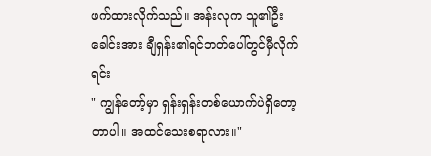ဖက်ထားလိုက်သည်။ အန်းလုက သူ၏ဦးခေါင်းအား ချီရှန်း၏ရင်ဘတ်ပေါ်တွင်မှီလိုက်ရင်း
" ကျွန်တော့်မှာ ရှန်းရှန်းတစ်ယောက်ပဲရှိတော့တာပါ။ အထင်သေးစရာလား။"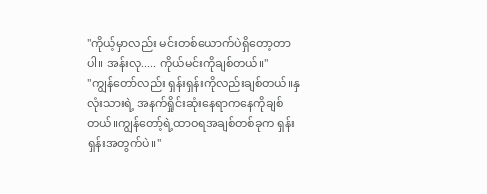"ကိုယ့်မှာလည်း မင်းတစ်ယောက်ပဲရှိတော့တာပါ။ အန်းလု..... ကိုယ်မင်းကိုချစ်တယ်။"
"ကျွန်တော်လည်း ရှန်းရှန်းကိုလည်းချစ်တယ်။နှလုံးသားရဲ့ အနက်ရှိုင်းဆုံးနေရာကနေကိုချစ်တယ်။ကျွန်တော့်ရဲ့ထာဝရအချစ်တစ်ခုက ရှန်းရှန်းအတွက်ပဲ။"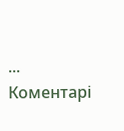...
Коментарі